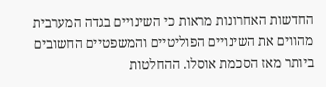החדשות האחרונות מראות כי השינויים בגדה המערבית מהווים את השינויים הפוליטיים והמשפטיים החשובים ביותר מאז הסכמת אוסלו. ההחלטות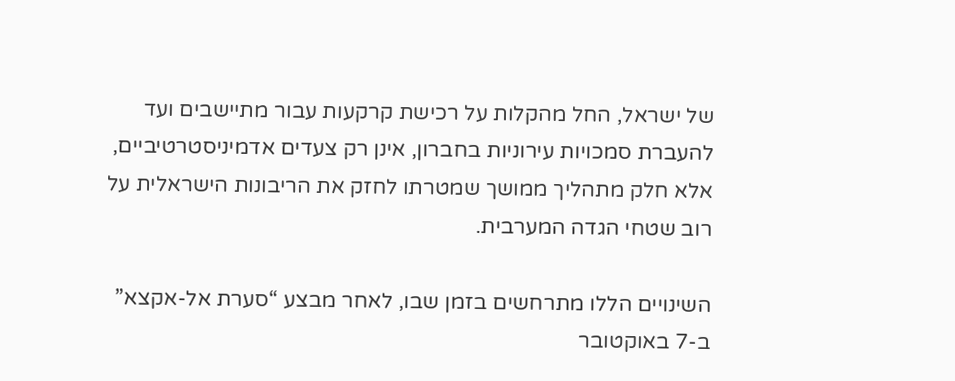של ישראל, החל מהקלות על רכישת קרקעות עבור מתיישבים ועד להעברת סמכויות עירוניות בחברון, אינן רק צעדים אדמיניסטרטיביים, אלא חלק מתהליך ממושך שמטרתו לחזק את הריבונות הישראלית על רוב שטחי הגדה המערבית.

השינויים הללו מתרחשים בזמן שבו, לאחר מבצע “סערת אל-אקצא” ב-7 באוקטובר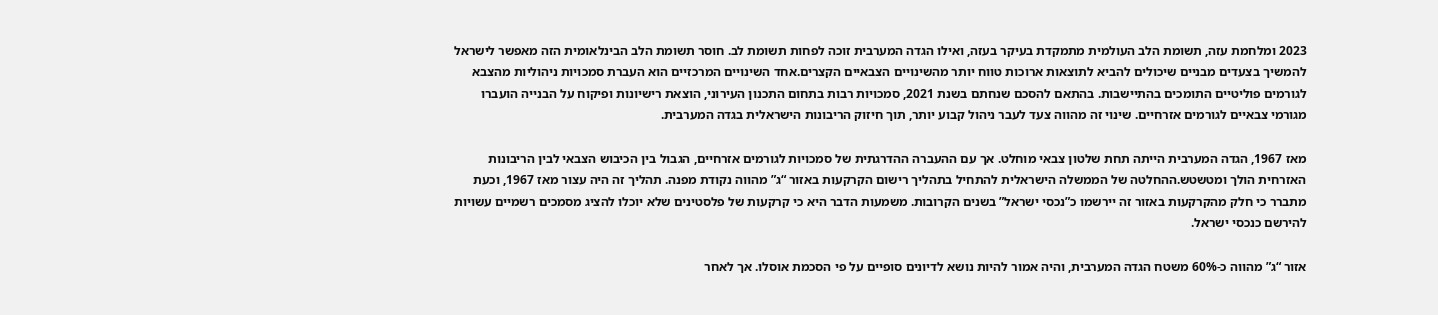2023 ומלחמת עזה, תשומת הלב העולמית מתמקדת בעיקר בעזה, ואילו הגדה המערבית זוכה לפחות תשומת לב. חוסר תשומת הלב הבינלאומית הזה מאפשר לישראל להמשיך בצעדים מבניים שיכולים להביא לתוצאות ארוכות טווח יותר מהשינויים הצבאיים הקצרים.אחד השינויים המרכזיים הוא העברת סמכויות ניהוליות מהצבא לגורמים פוליטיים התומכים בהתיישבות. בהתאם להסכם שנחתם בשנת 2021, סמכויות רבות בתחום התכנון העירוני, הוצאת רישיונות ופיקוח על הבנייה הועברו מגורמי צבאיים לגורמים אזרחיים. שינוי זה מהווה צעד לעבר ניהול קבוע יותר, תוך חיזוק הריבונות הישראלית בגדה המערבית.

מאז 1967, הגדה המערבית הייתה תחת שלטון צבאי מוחלט. אך עם ההעברה ההדרגתית של סמכויות לגורמים אזרחיים, הגבול בין הכיבוש הצבאי לבין הריבונות האזרחית הולך ומטשטש.ההחלטה של הממשלה הישראלית להתחיל בתהליך רישום הקרקעות באזור “ג” מהווה נקודת מפנה. תהליך זה היה עצור מאז 1967, וכעת מתברר כי חלק מהקרקעות באזור זה יירשמו כ”נכסי ישראל” בשנים הקרובות. משמעות הדבר היא כי קרקעות של פלסטינים שלא יוכלו להציג מסמכים רשמיים עשויות להירשם כנכסי ישראל.

אזור “ג” מהווה כ-60% משטח הגדה המערבית, והיה אמור להיות נושא לדיונים סופיים על פי הסכמת אוסלו. אך לאחר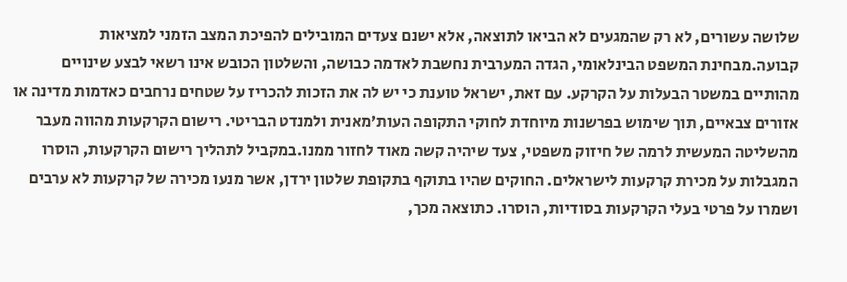שלושה עשורים, לא רק שהמגעים לא הביאו לתוצאה, אלא ישנם צעדים המובילים להפיכת המצב הזמני למציאות קבועה.מבחינת המשפט הבינלאומי, הגדה המערבית נחשבת לאדמה כבושה, והשלטון הכובש אינו רשאי לבצע שינויים מהותיים במשטר הבעלות על הקרקע. עם זאת, ישראל טוענת כי יש לה את הזכות להכריז על שטחים נרחבים כאדמות מדינה או אזורים צבאיים, תוך שימוש בפרשנות מיוחדת לחוקי התקופה העות’מאנית ולמנדט הבריטי. רישום הקרקעות מהווה מעבר מהשליטה המעשית לרמה של חיזוק משפטי, צעד שיהיה קשה מאוד לחזור ממנו.במקביל לתהליך רישום הקרקעות, הוסרו המגבלות על מכירת קרקעות לישראלים. החוקים שהיו בתוקף בתקופת שלטון ירדן, אשר מנעו מכירה של קרקעות לא ערבים ושמרו על פרטי בעלי הקרקעות בסודיות, הוסרו. כתוצאה מכך,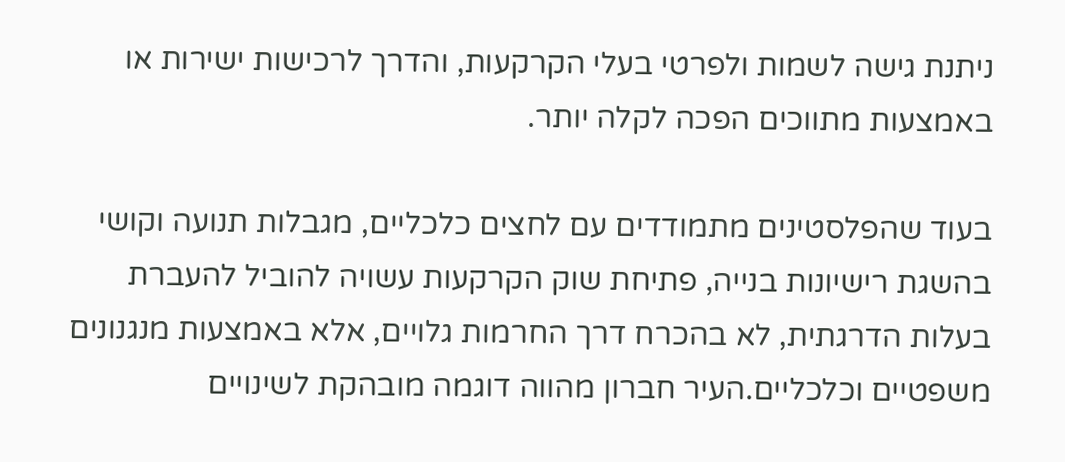ניתנת גישה לשמות ולפרטי בעלי הקרקעות, והדרך לרכישות ישירות או באמצעות מתווכים הפכה לקלה יותר.

בעוד שהפלסטינים מתמודדים עם לחצים כלכליים, מגבלות תנועה וקושי בהשגת רישיונות בנייה, פתיחת שוק הקרקעות עשויה להוביל להעברת בעלות הדרגתית, לא בהכרח דרך החרמות גלויים, אלא באמצעות מנגנונים משפטיים וכלכליים.העיר חברון מהווה דוגמה מובהקת לשינויים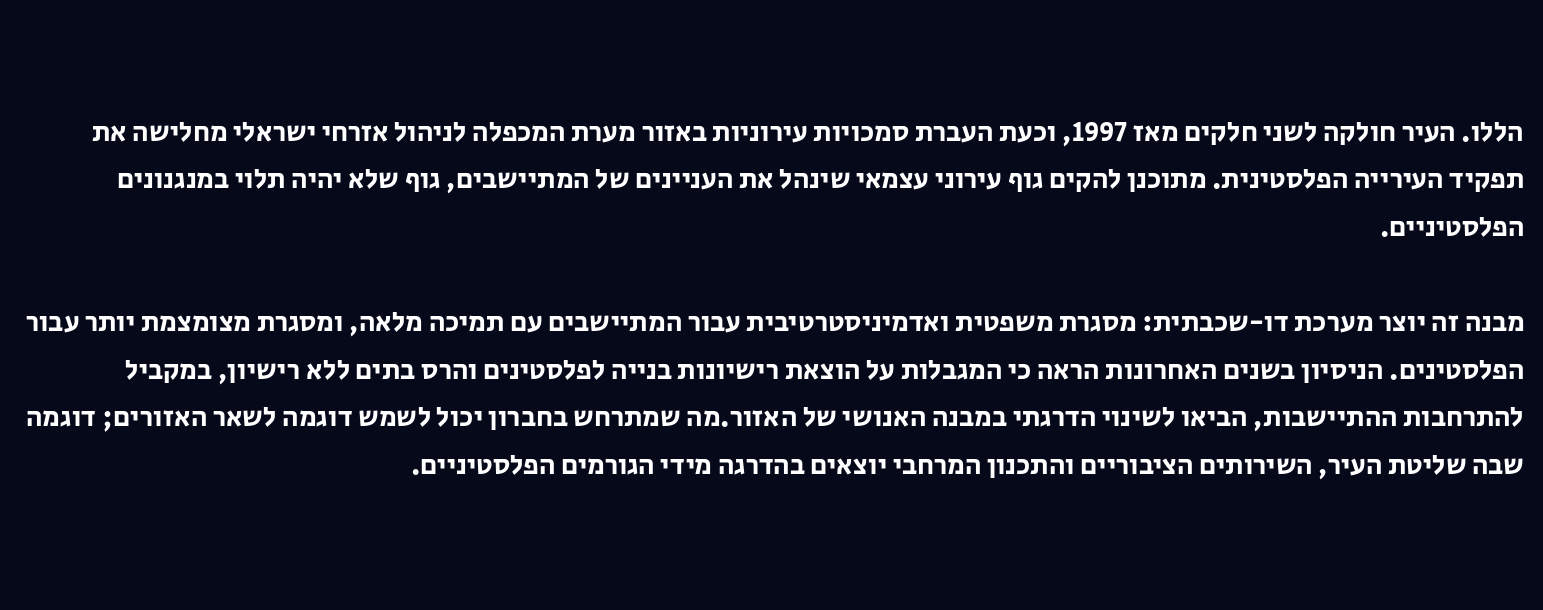הללו. העיר חולקה לשני חלקים מאז 1997, וכעת העברת סמכויות עירוניות באזור מערת המכפלה לניהול אזרחי ישראלי מחלישה את תפקיד העירייה הפלסטינית. מתוכנן להקים גוף עירוני עצמאי שינהל את העניינים של המתיישבים, גוף שלא יהיה תלוי במנגנונים הפלסטיניים.

מבנה זה יוצר מערכת דו-שכבתית: מסגרת משפטית ואדמיניסטרטיבית עבור המתיישבים עם תמיכה מלאה, ומסגרת מצומצמת יותר עבור הפלסטינים. הניסיון בשנים האחרונות הראה כי המגבלות על הוצאת רישיונות בנייה לפלסטינים והרס בתים ללא רישיון, במקביל להתרחבות ההתיישבות, הביאו לשינוי הדרגתי במבנה האנושי של האזור.מה שמתרחש בחברון יכול לשמש דוגמה לשאר האזורים; דוגמה שבה שליטת העיר, השירותים הציבוריים והתכנון המרחבי יוצאים בהדרגה מידי הגורמים הפלסטיניים.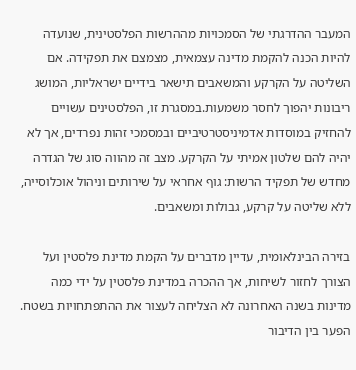המעבר ההדרגתי של הסמכויות מההרשות הפלסטינית, שנועדה להיות הכנה להקמת מדינה עצמאית, מצמצם את תפקידה. אם השליטה על הקרקע והמשאבים תישאר בידיים ישראליות, המושג ריבונות יהפוך לחסר משמעות.במסגרת זו, הפלסטינים עשויים להחזיק במוסדות אדמיניסטרטיביים ובמסמכי זהות נפרדים, אך לא יהיה להם שלטון אמיתי על הקרקע. מצב זה מהווה סוג של הגדרה מחדש של תפקיד הרשות: גוף אחראי על שירותים וניהול אוכלוסייה, ללא שליטה על קרקע, גבולות ומשאבים.

בזירה הבינלאומית, עדיין מדברים על הקמת מדינת פלסטין ועל הצורך לחזור לשיחות, אך ההכרה במדינת פלסטין על ידי כמה מדינות בשנה האחרונה לא הצליחה לעצור את ההתפתחויות בשטח. הפער בין הדיבור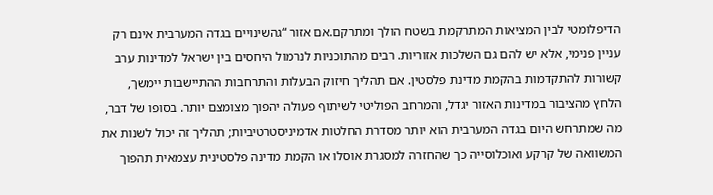הדיפלומטי לבין המציאות המתרקמת בשטח הולך ומתרקם.אם אזור “גהשינויים בגדה המערבית אינם רק עניין פנימי, אלא יש להם גם השלכות אזוריות. רבים מהתוכניות לנרמול היחסים בין ישראל למדינות ערב קשורות להתקדמות בהקמת מדינת פלסטין. אם תהליך חיזוק הבעלות והתרחבות ההתיישבות יימשך, הלחץ מהציבור במדינות האזור יגדל, והמרחב הפוליטי לשיתוף פעולה יהפוך מצומצם יותר. בסופו של דבר, מה שמתרחש היום בגדה המערבית הוא יותר מסדרת החלטות אדמיניסטרטיביות; תהליך זה יכול לשנות את המשוואה של קרקע ואוכלוסייה כך שהחזרה למסגרת אוסלו או הקמת מדינה פלסטינית עצמאית תהפוך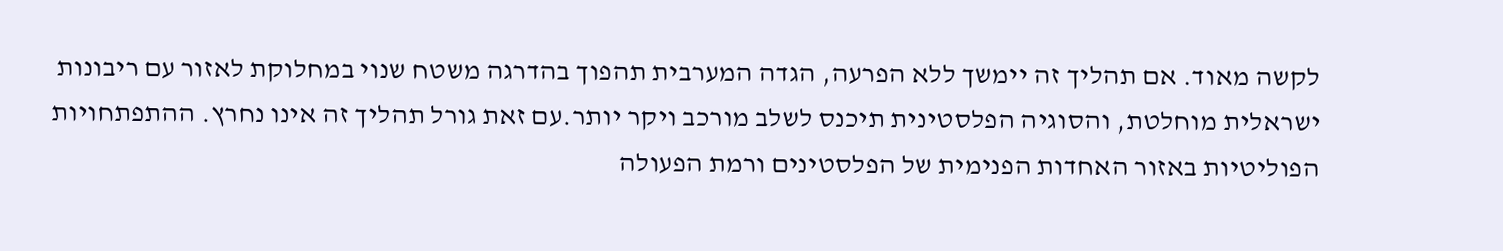לקשה מאוד. אם תהליך זה יימשך ללא הפרעה, הגדה המערבית תהפוך בהדרגה משטח שנוי במחלוקת לאזור עם ריבונות ישראלית מוחלטת, והסוגיה הפלסטינית תיכנס לשלב מורכב ויקר יותר.עם זאת גורל תהליך זה אינו נחרץ. ההתפתחויות הפוליטיות באזור האחדות הפנימית של הפלסטינים ורמת הפעולה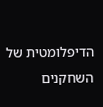הדיפלומטית של השחקנים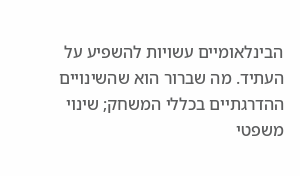הבינלאומיים עשויות להשפיע על העתיד. מה שברור הוא שהשינויים ההדרגתיים בכללי המשחק; שינוי משפטי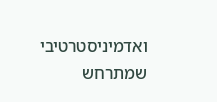ואדמיניסטרטיבי שמתרחש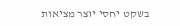בשקט יחסי יוצר מציאות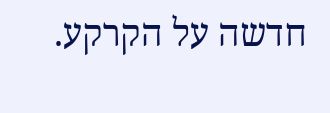חדשה על הקרקע.